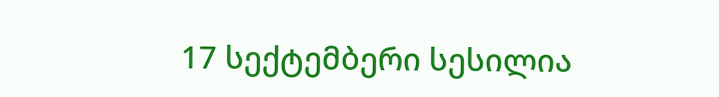17 სექტემბერი სესილია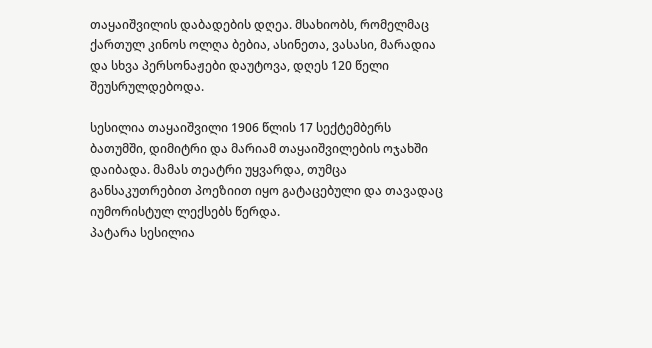თაყაიშვილის დაბადების დღეა. მსახიობს, რომელმაც ქართულ კინოს ოლღა ბებია, ასინეთა, ვასასი, მარადია და სხვა პერსონაჟები დაუტოვა, დღეს 120 წელი შეუსრულდებოდა.

სესილია თაყაიშვილი 1906 წლის 17 სექტემბერს ბათუმში, დიმიტრი და მარიამ თაყაიშვილების ოჯახში დაიბადა. მამას თეატრი უყვარდა, თუმცა განსაკუთრებით პოეზიით იყო გატაცებული და თავადაც იუმორისტულ ლექსებს წერდა.
პატარა სესილია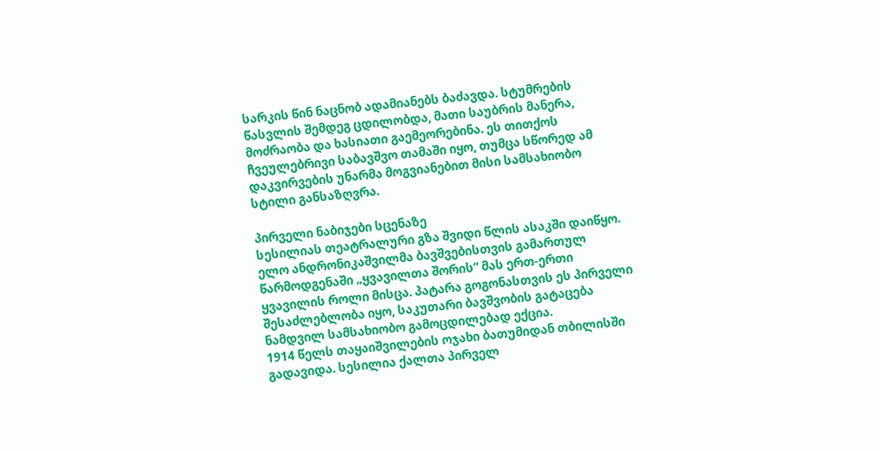სარკის წინ ნაცნობ ადამიანებს ბაძავდა. სტუმრების წასვლის შემდეგ ცდილობდა, მათი საუბრის მანერა, მოძრაობა და ხასიათი გაემეორებინა. ეს თითქოს ჩვეულებრივი საბავშვო თამაში იყო, თუმცა სწორედ ამ დაკვირვების უნარმა მოგვიანებით მისი სამსახიობო სტილი განსაზღვრა.

პირველი ნაბიჯები სცენაზე
სესილიას თეატრალური გზა შვიდი წლის ასაკში დაიწყო. ელო ანდრონიკაშვილმა ბავშვებისთვის გამართულ წარმოდგენაში „ყვავილთა შორის“ მას ერთ-ერთი ყვავილის როლი მისცა. პატარა გოგონასთვის ეს პირველი შესაძლებლობა იყო, საკუთარი ბავშვობის გატაცება ნამდვილ სამსახიობო გამოცდილებად ექცია.
1914 წელს თაყაიშვილების ოჯახი ბათუმიდან თბილისში გადავიდა. სესილია ქალთა პირველ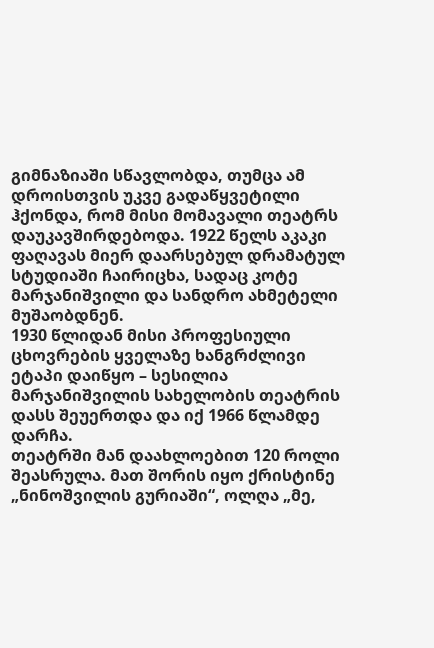გიმნაზიაში სწავლობდა, თუმცა ამ დროისთვის უკვე გადაწყვეტილი ჰქონდა, რომ მისი მომავალი თეატრს დაუკავშირდებოდა. 1922 წელს აკაკი ფაღავას მიერ დაარსებულ დრამატულ სტუდიაში ჩაირიცხა, სადაც კოტე მარჯანიშვილი და სანდრო ახმეტელი მუშაობდნენ.
1930 წლიდან მისი პროფესიული ცხოვრების ყველაზე ხანგრძლივი ეტაპი დაიწყო – სესილია მარჯანიშვილის სახელობის თეატრის დასს შეუერთდა და იქ 1966 წლამდე დარჩა.
თეატრში მან დაახლოებით 120 როლი შეასრულა. მათ შორის იყო ქრისტინე „ნინოშვილის გურიაში“, ოლღა „მე,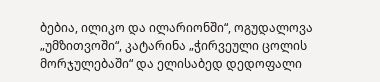ბებია, ილიკო და ილარიონში“, ოგუდალოვა „უმზითვოში“, კატარინა „ჭირვეული ცოლის მორჯულებაში“ და ელისაბედ დედოფალი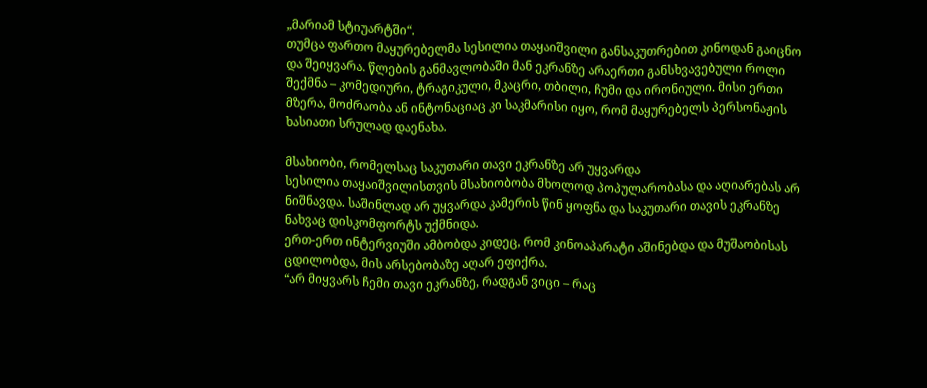„მარიამ სტიუარტში“.
თუმცა ფართო მაყურებელმა სესილია თაყაიშვილი განსაკუთრებით კინოდან გაიცნო და შეიყვარა. წლების განმავლობაში მან ეკრანზე არაერთი განსხვავებული როლი შექმნა – კომედიური, ტრაგიკული, მკაცრი, თბილი, ჩუმი და ირონიული. მისი ერთი მზერა, მოძრაობა ან ინტონაციაც კი საკმარისი იყო, რომ მაყურებელს პერსონაჟის ხასიათი სრულად დაენახა.

მსახიობი, რომელსაც საკუთარი თავი ეკრანზე არ უყვარდა
სესილია თაყაიშვილისთვის მსახიობობა მხოლოდ პოპულარობასა და აღიარებას არ ნიშნავდა. საშინლად არ უყვარდა კამერის წინ ყოფნა და საკუთარი თავის ეკრანზე ნახვაც დისკომფორტს უქმნიდა.
ერთ-ერთ ინტერვიუში ამბობდა კიდეც, რომ კინოაპარატი აშინებდა და მუშაობისას ცდილობდა, მის არსებობაზე აღარ ეფიქრა.
“არ მიყვარს ჩემი თავი ეკრანზე, რადგან ვიცი – რაც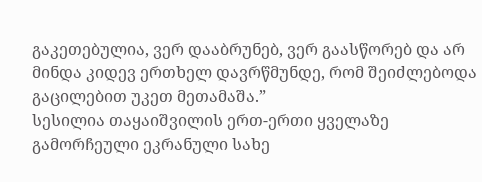გაკეთებულია, ვერ დააბრუნებ, ვერ გაასწორებ და არ მინდა კიდევ ერთხელ დავრწმუნდე, რომ შეიძლებოდა გაცილებით უკეთ მეთამაშა.”
სესილია თაყაიშვილის ერთ-ერთი ყველაზე გამორჩეული ეკრანული სახე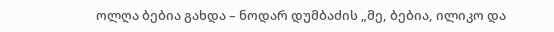ოლღა ბებია გახდა – ნოდარ დუმბაძის „მე, ბებია, ილიკო და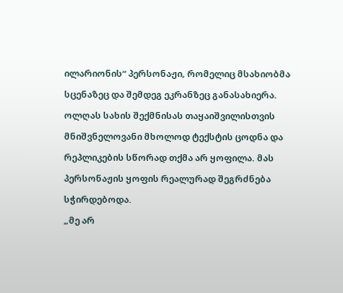ილარიონის“ პერსონაჟი, რომელიც მსახიობმა სცენაზეც და შემდეგ ეკრანზეც განასახიერა. ოლღას სახის შექმნისას თაყაიშვილისთვის მნიშვნელოვანი მხოლოდ ტექსტის ცოდნა და რეპლიკების სწორად თქმა არ ყოფილა. მას პერსონაჟის ყოფის რეალურად შეგრძნება სჭირდებოდა.
„მე არ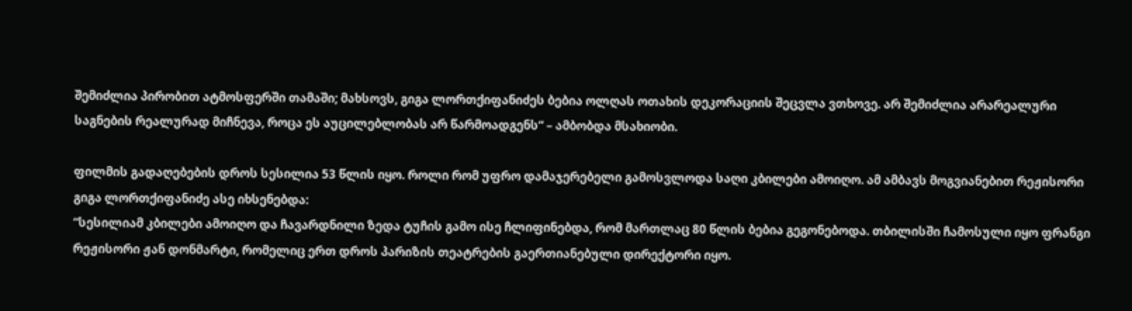შემიძლია პირობით ატმოსფერში თამაში; მახსოვს, გიგა ლორთქიფანიძეს ბებია ოლღას ოთახის დეკორაციის შეცვლა ვთხოვე. არ შემიძლია არარეალური საგნების რეალურად მიჩნევა, როცა ეს აუცილებლობას არ წარმოადგენს“ – ამბობდა მსახიობი.

ფილმის გადაღებების დროს სესილია 53 წლის იყო. როლი რომ უფრო დამაჯერებელი გამოსვლოდა საღი კბილები ამოიღო. ამ ამბავს მოგვიანებით რეჟისორი გიგა ლორთქიფანიძე ასე იხსენებდა:
“სესილიამ კბილები ამოიღო და ჩავარდნილი ზედა ტუჩის გამო ისე ჩლიფინებდა, რომ მართლაც 80 წლის ბებია გეგონებოდა. თბილისში ჩამოსული იყო ფრანგი რეჟისორი ჟან დონმარტი, რომელიც ერთ დროს პარიზის თეატრების გაერთიანებული დირექტორი იყო.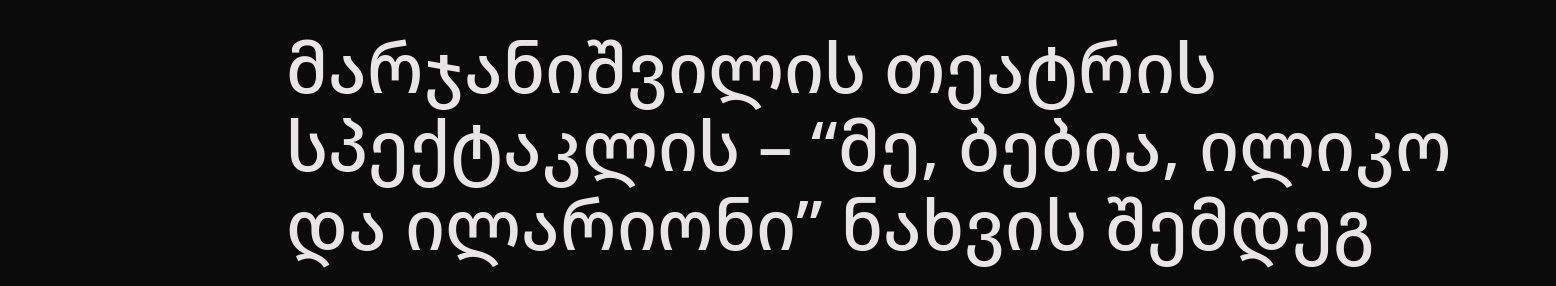მარჯანიშვილის თეატრის სპექტაკლის – “მე, ბებია, ილიკო და ილარიონი” ნახვის შემდეგ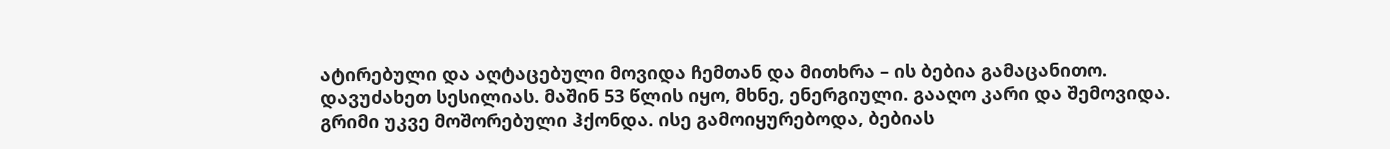ატირებული და აღტაცებული მოვიდა ჩემთან და მითხრა – ის ბებია გამაცანითო.
დავუძახეთ სესილიას. მაშინ 53 წლის იყო, მხნე, ენერგიული. გააღო კარი და შემოვიდა. გრიმი უკვე მოშორებული ჰქონდა. ისე გამოიყურებოდა, ბებიას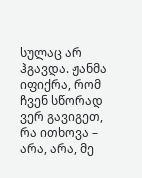სულაც არ ჰგავდა. ჟანმა იფიქრა, რომ ჩვენ სწორად ვერ გავიგეთ, რა ითხოვა – არა, არა, მე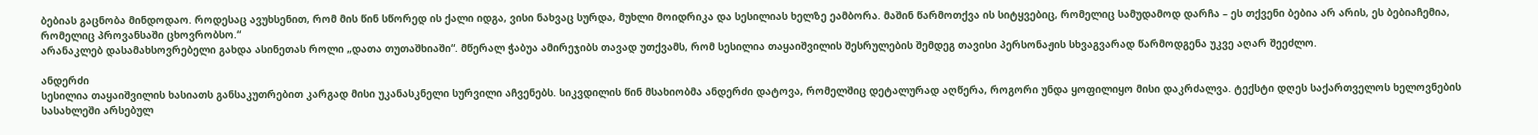ბებიას გაცნობა მინდოდაო. როდესაც ავუხსენით, რომ მის წინ სწორედ ის ქალი იდგა, ვისი ნახვაც სურდა, მუხლი მოიდრიკა და სესილიას ხელზე ეამბორა. მაშინ წარმოთქვა ის სიტყვებიც, რომელიც სამუდამოდ დარჩა – ეს თქვენი ბებია არ არის, ეს ბებიაჩემია, რომელიც პროვანსაში ცხოვრობსო.“
არანაკლებ დასამახსოვრებელი გახდა ასინეთას როლი „დათა თუთაშხიაში“. მწერალ ჭაბუა ამირეჯიბს თავად უთქვამს, რომ სესილია თაყაიშვილის შესრულების შემდეგ თავისი პერსონაჟის სხვაგვარად წარმოდგენა უკვე აღარ შეეძლო.

ანდერძი
სესილია თაყაიშვილის ხასიათს განსაკუთრებით კარგად მისი უკანასკნელი სურვილი აჩვენებს. სიკვდილის წინ მსახიობმა ანდერძი დატოვა, რომელშიც დეტალურად აღწერა, როგორი უნდა ყოფილიყო მისი დაკრძალვა. ტექსტი დღეს საქართველოს ხელოვნების სასახლეში არსებულ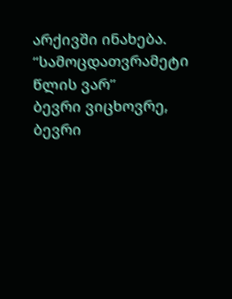არქივში ინახება.
“სამოცდათვრამეტი წლის ვარ”
ბევრი ვიცხოვრე, ბევრი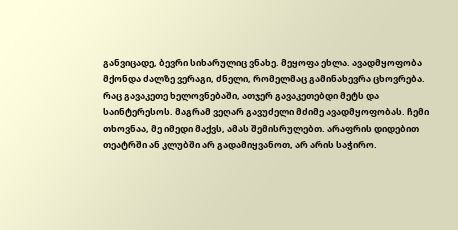განვიცადე, ბევრი სიხარულიც ვნახე. მეყოფა ეხლა. ავადმყოფობა მქონდა ძალზე ვერაგი, ძნელი, რომელმაც გამინახევრა ცხოვრება. რაც გავაკეთე ხელოვნებაში, ათჯერ გავაკეთებდი მეტს და საინტერესოს. მაგრამ ვეღარ გავუძელი მძიმე ავადმყოფობას. ჩემი თხოვნაა, მე იმედი მაქვს, ამას შემისრულებთ. არაფრის დიდებით თეატრში ან კლუბში არ გადამიყვანოთ, არ არის საჭირო.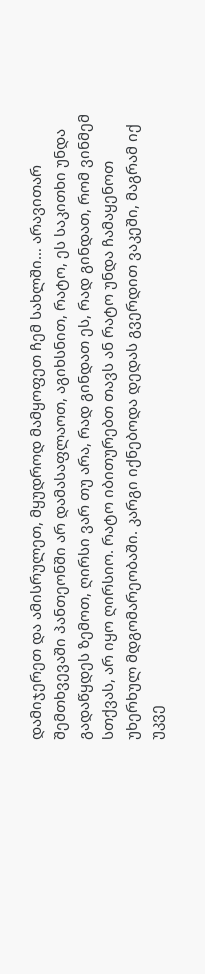დამიჯერეთ და ამისრულეთ, მყუდროდ მამყოფეთ ჩემ სახლში… არავითარ შემთხვევაში პანთეონში არ დამასაფლაოთ, აგიხსნით, რატო, ეს საკითხი უნდა გადაწყდეს ზემოთ, ღირსი ვარ თუ არა, რად გინდათ ეს, რად გინდათ, რომ ვინმემ სთქვას, არ იყო ღირსიო. რატო იბითურებთ თავს ან რატო უნდა ჩამაყენოთ უხერხულ მდგომარეობაში. კარგი იქნებოდა დედას გვერდით ვაკეში, მაგრამ იქ უკვე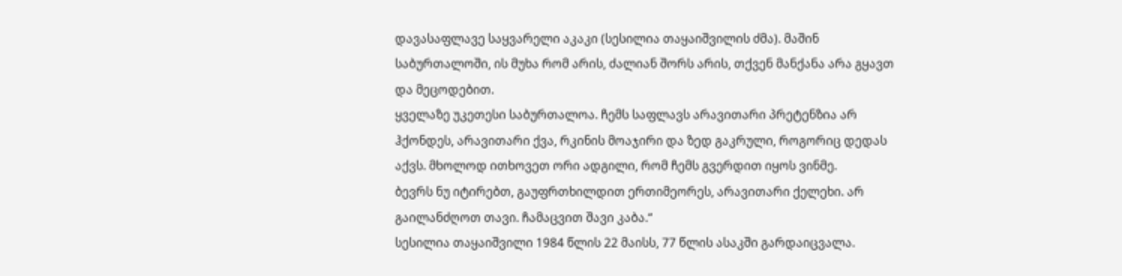დავასაფლავე საყვარელი აკაკი (სესილია თაყაიშვილის ძმა). მაშინ საბურთალოში, ის მუხა რომ არის, ძალიან შორს არის, თქვენ მანქანა არა გყავთ და მეცოდებით.
ყველაზე უკეთესი საბურთალოა. ჩემს საფლავს არავითარი პრეტენზია არ ჰქონდეს, არავითარი ქვა, რკინის მოაჯირი და ზედ გაკრული, როგორიც დედას აქვს. მხოლოდ ითხოვეთ ორი ადგილი, რომ ჩემს გვერდით იყოს ვინმე.
ბევრს ნუ იტირებთ, გაუფრთხილდით ერთიმეორეს, არავითარი ქელეხი. არ გაილანძღოთ თავი. ჩამაცვით შავი კაბა.“
სესილია თაყაიშვილი 1984 წლის 22 მაისს, 77 წლის ასაკში გარდაიცვალა.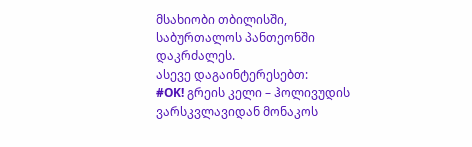მსახიობი თბილისში, საბურთალოს პანთეონში დაკრძალეს.
ასევე დაგაინტერესებთ:
#OK! გრეის კელი – ჰოლივუდის ვარსკვლავიდან მონაკოს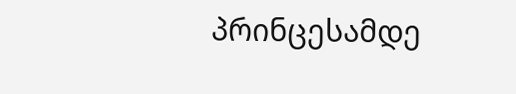პრინცესამდე